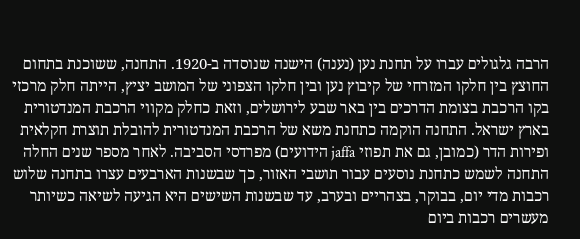הרבה גלגולים עברו על תחנת נען (נענה) הישנה שנוסדה ב-1920. התחנה, ששוכנת בתחום החוצץ בין חלקו המזרחי של קיבוץ נען ובין חלקו הצפוני של המושב יציץ, הייתה חלק מרכזי בקו הרכבת בצומת הדרכים בין באר שבע לירושלים, וזאת כחלק מקווי הרכבת המנדטורית בארץ ישראל. התחנה הוקמה כתחנת משא של הרכבת המנדטורית להובלת תוצרת חקלאית ופירות הדר (כמובן, גם את תפוזי jaffa הידועים) מפרדסי הסביבה. לאחר מספר שנים החלה התחנה לשמש כתחנת נוסעים עבור תושבי האזור, כך שבשנות הארבעים עצרו בתחנה שלוש רכבות מדי יום, בבוקר, בצהריים ובערב, עד שבשנות השישים היא הגיעה לשיאה כשיותר מעשרים רכבות ביום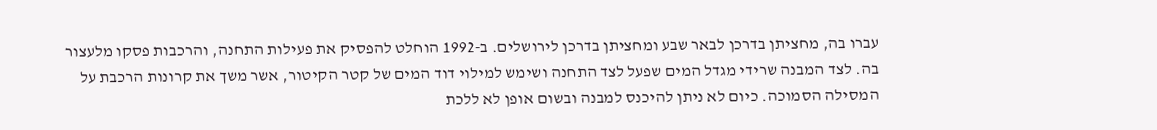עברו בה, מחציתן בדרכן לבאר שבע ומחציתן בדרכן לירושלים. ב-1992 הוחלט להפסיק את פעילות התחנה, והרכבות פסקו מלעצור בה. לצד המבנה שרידי מגדל המים שפעל לצד התחנה ושימש למילוי דוד המים של קטר הקיטור, אשר משך את קרונות הרכבת על המסילה הסמוכה. כיום לא ניתן להיכנס למבנה ובשום אופן לא ללכת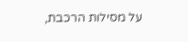על מסילות הרכבת,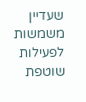שעדיין משמשות לפעילות שוטפת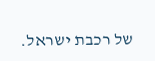של רכבת ישראל.